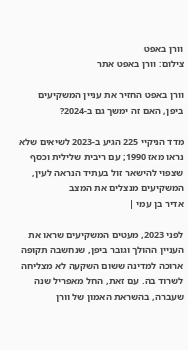וורן באפט
צילום: וורן באפט אתר

וורן באפט החזיר את עניין המשקיעים ביפן, האם זה ימשך גם ב-2024?

מדד הניקיי 225 הגיע ב-2023 לשיאים שלא נראו מאז 1990; עם ריבית שלילית וכסף שצפוי להישאר זול בעתיד הנראה לעין, המשקיעים מנצלים את המצב
אדיר בן עמי |

לפני 2023, מעטים המשקיעים שראו את העניין ההולך וגובר ביפן, שנחשבה תקופה ארוכה למדינה ששום השקעה לא מצליחה לשרוד בה. עם זאת, החל מאפריל שנה שעברה, בהשראת האמון של וורן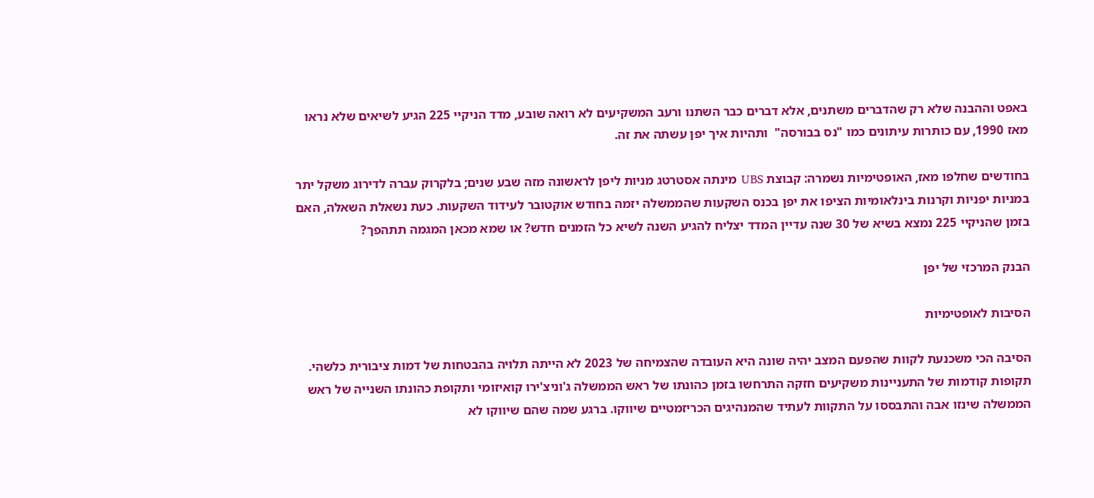באפט וההבנה שלא רק שהדברים משתנים, אלא דברים כבר השתנו ורעב המשקיעים לא רואה שובע, מדד הניקיי 225 הגיע לשיאים שלא נראו מאז 1990, עם כותרות עיתונים כמו "נס בבורסה"  ותהיות איך יפן עשתה את זה.

בחודשים שחלפו מאז, האופטימיות נשמרה: קבוצת UBS מינתה אסטרטג מניות ליפן לראשונה מזה שבע שנים; בלקרוק עברה לדירוג משקל יתר במניות יפניות וקרנות בינלאומיות הציפו את יפן בכנס השקעות שהממשלה יזמה בחודש אוקטובר לעידוד השקעות. כעת נשאלת השאלה, האם בזמן שהניקיי 225 נמצא בשיא של 30 שנה עדיין המדד יצליח להגיע השנה לשיא כל הזמנים חדש? או שמא מכאן המגמה תתהפך?

הבנק המרכזי של יפן

הסיבות לאופטימיות

הסיבה הכי משכנעת לקוות שהפעם המצב יהיה שונה היא העובדה שהצמיחה של 2023 לא הייתה תלויה בהבטחות של דמות ציבורית כלשהי. תקופות קודמות של התעניינות משקיעים חזקה התרחשו בזמן כהונתו של ראש הממשלה ג'וניצ'ירו קואיזומי ותקופת כהונתו השנייה של ראש הממשלה שינזו אבה והתבססו על התקוות לעתיד שהמנהיגים הכריזמטיים שיווקו. ברגע שמה שהם שיווקו לא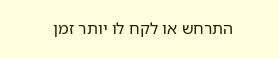התרחש או לקח לו יותר זמן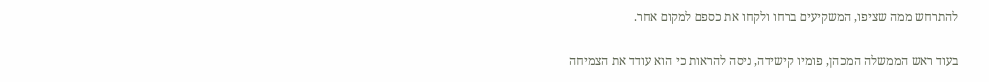להתרחש ממה שציפו, המשקיעים ברחו ולקחו את כספם למקום אחר.

בעוד ראש הממשלה המכהן, פומיו קישידה, ניסה להראות כי הוא עודד את הצמיחה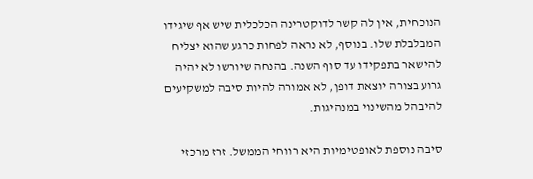הנוכחית, אין לה קשר לדוקטרינה הכלכלית שיש אף שיגידו המבלבלת שלו. בנוסף, לא נראה לפחות כרגע שהוא יצליח להישאר בתפקידו עד סוף השנה. בהנחה שיורשו לא יהיה גרוע בצורה יוצאת דופן, לא אמורה להיות סיבה למשקיעים להיבהל מהשינוי במנהיגות.

סיבה נוספת לאופטימיות היא רווחי הממשל. זרז מרכזי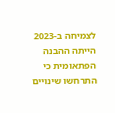לצמיחה ב-2023 הייתה ההבנה הפתאומית כי התרחשו שינויים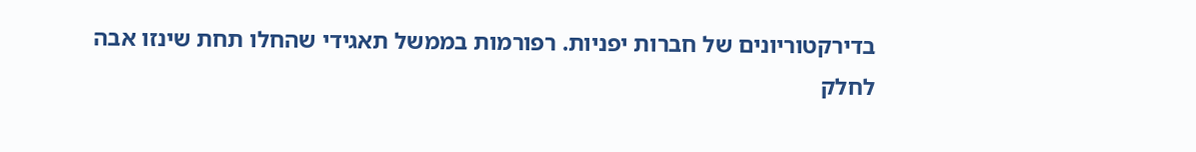בדירקטוריונים של חברות יפניות. רפורמות בממשל תאגידי שהחלו תחת שינזו אבה לחלק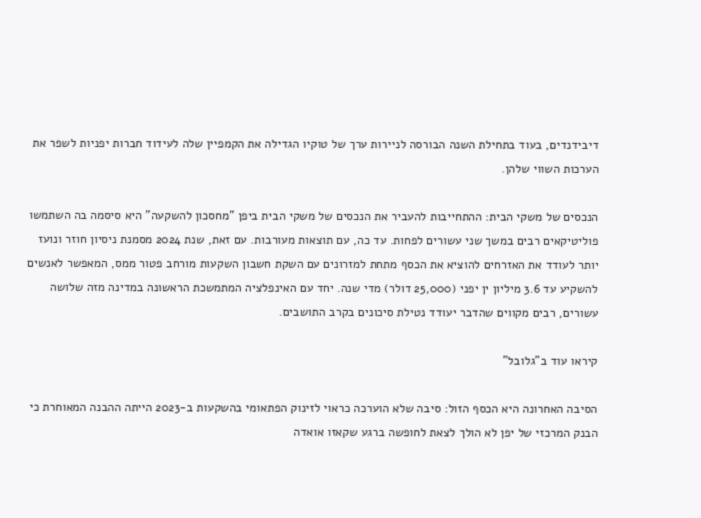דיבידנדים, בעוד בתחילת השנה הבורסה לניירות ערך של טוקיו הגדילה את הקמפיין שלה לעידוד חברות יפניות לשפר את הערכות השווי שלהן.

הנכסים של משקי הבית: ההתחייבות להעביר את הנכסים של משקי הבית ביפן "מחסכון להשקעה" היא סיסמה בה השתמשו פוליטיקאים רבים במשך שני עשורים לפחות. עד כה, עם תוצאות מעורבות. עם זאת, שנת 2024 מסמנת ניסיון חוזר ונועז יותר לעודד את האזרחים להוציא את הכסף מתחת למזרונים עם השקת חשבון השקעות מורחב פטור ממס, המאפשר לאנשים להשקיע עד 3.6 מיליון ין יפני (25,000 דולר) מדי שנה. יחד עם האינפלציה המתמשכת הראשונה במדינה מזה שלושה עשורים, רבים מקווים שהדבר יעודד נטילת סיכונים בקרב התושבים.

קיראו עוד ב"גלובל"

הסיבה האחרונה היא הכסף הזול: סיבה שלא הוערכה כראוי לזינוק הפתאומי בהשקעות ב-2023 הייתה ההבנה המאוחרת כי הבנק המרכזי של יפן לא הולך לצאת לחופשה ברגע שקאזו אואדה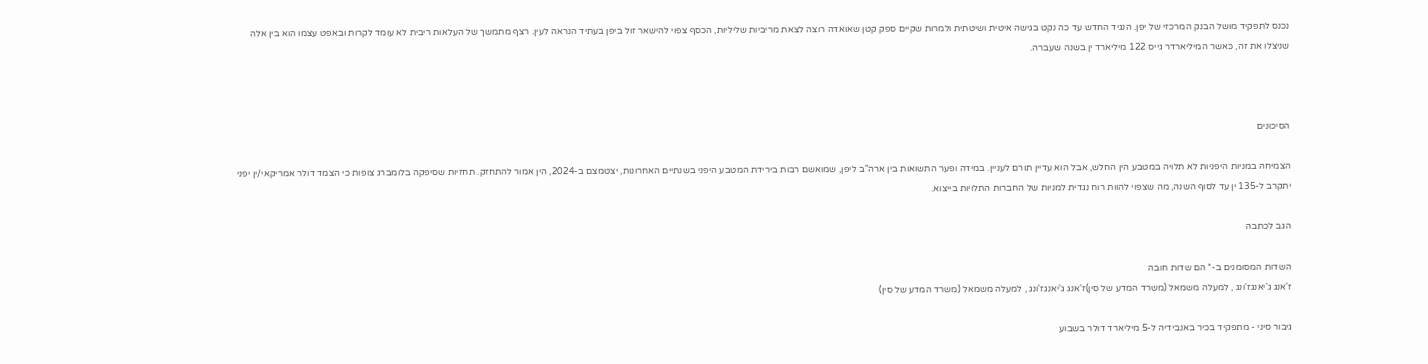נכנס לתפקיד מושל הבנק המרכזי של יפן. הנגיד החדש עד כה נקט בגישה איטית ושיטתית ולמרות שקיים ספק קטן שאואדה רוצה לצאת מריביות שליליות, הכסף צפוי להישאר זול ביפן בעתיד הנראה לעין. רצף מתמשך של העלאות ריבית לא עומד לקרות ובאפט עצמו הוא בין אלה שניצלו את זה, כאשר המיליארדר גייס 122 מיליארד ין בשנה שעברה.



הסיכונים

הצמיחה במניות היפניות לא תלויה במטבע הין החלש, אבל הוא עדיין תורם לעניין. במידה ופער התשואות בין ארה"ב ליפן, שמואשם רבות בירידת המטבע היפני בשנתיים האחרונות, יצטמצם ב-2024, הין אמור להתחזק. תחזיות שסיפקה בלומברג צופות כי הצמד דולר אמריקאי/ין יפני יתקרב ל-135 ין עד לסוף השנה, מה שצפוי להוות רוח נגדית למניות של החברות התלויות בייצוא.

הגב לכתבה

השדות המסומנים ב-* הם שדות חובה
ז'אנג ג'יאנגז'ונג , למעלה משמאל (משרד המדע של סין)ז'אנג ג'יאנגז'ונג , למעלה משמאל (משרד המדע של סין)

גיבור סיני - מתפקיד בכיר באנבידיה ל-5 מיליארד דולר בשבוע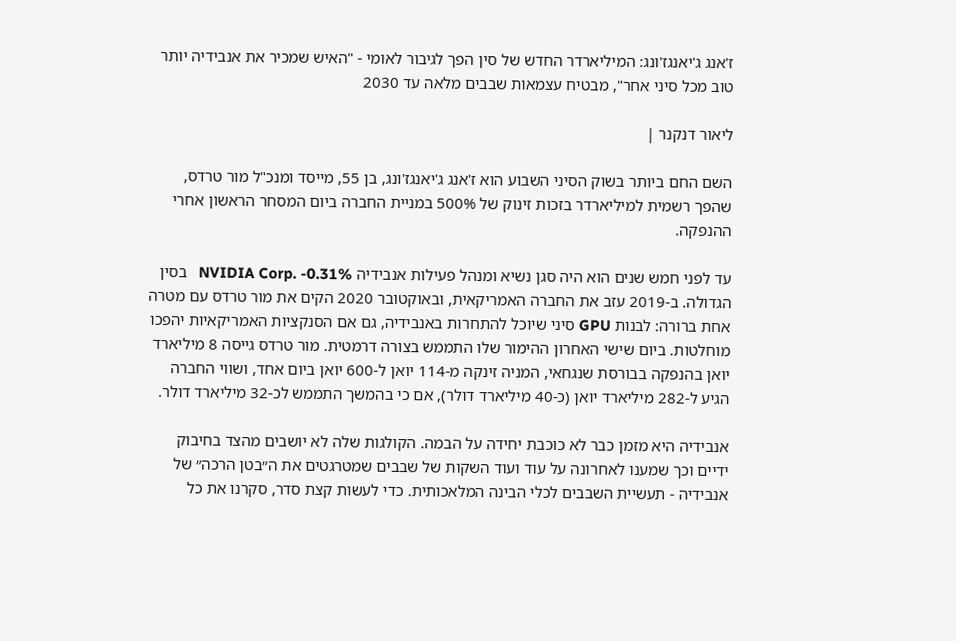ז'אנג ג'יאנגז'ונג: המיליארדר החדש של סין הפך לגיבור לאומי - "האיש שמכיר את אנבידיה יותר טוב מכל סיני אחר", מבטיח עצמאות שבבים מלאה עד 2030

ליאור דנקנר |

השם החם ביותר בשוק הסיני השבוע הוא ז'אנג ג'יאנגז'ונג, בן 55, מייסד ומנכ"ל מור טרדס, שהפך רשמית למיליארדר בזכות זינוק של 500% במניית החברה ביום המסחר הראשון אחרי ההנפקה.

עד לפני חמש שנים הוא היה סגן נשיא ומנהל פעילות אנבידיה NVIDIA Corp. -0.31%   בסין הגדולה. ב-2019 עזב את החברה האמריקאית, ובאוקטובר 2020 הקים את מור טרדס עם מטרה אחת ברורה: לבנות GPU סיני שיוכל להתחרות באנבידיה, גם אם הסנקציות האמריקאיות יהפכו מוחלטות. ביום שישי האחרון ההימור שלו התממש בצורה דרמטית. מור טרדס גייסה 8 מיליארד יואן בהנפקה בבורסת שנגחאי, המניה זינקה מ-114 יואן ל-600 יואן ביום אחד, ושווי החברה הגיע ל-282 מיליארד יואן (כ-40 מיליארד דולר), אם כי בהמשך התממש לכ-32 מיליארד דולר.

אנבידיה היא מזמן כבר לא כוכבת יחידה על הבמה. הקולגות שלה לא יושבים מהצד בחיבוק ידיים וכך שמענו לאחרונה על עוד ועוד השקות של שבבים שמטרגטים את ה״בטן הרכה״ של אנבידיה - תעשיית השבבים לכלי הבינה המלאכותית. כדי לעשות קצת סדר, סקרנו את כל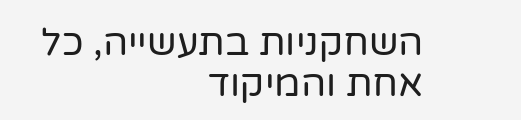השחקניות בתעשייה, כל אחת והמיקוד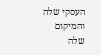העסקי שלה והמיקום שלה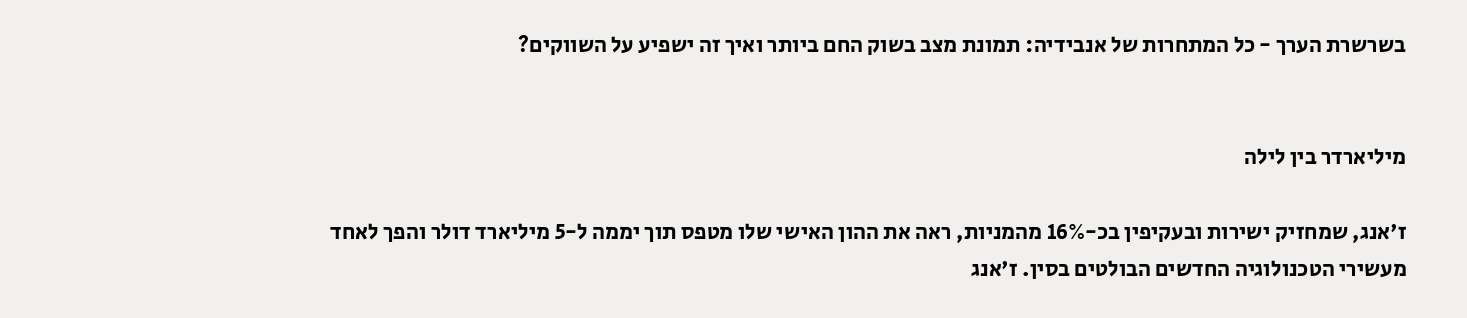בשרשרת הערך - כל המתחרות של אנבידיה: תמונת מצב בשוק החם ביותר ואיך זה ישפיע על השווקים?


מיליארדר בין לילה

ז'אנג, שמחזיק ישירות ובעקיפין בכ-16% מהמניות, ראה את ההון האישי שלו מטפס תוך יממה ל-5 מיליארד דולר והפך לאחד מעשירי הטכנולוגיה החדשים הבולטים בסין. ז'אנג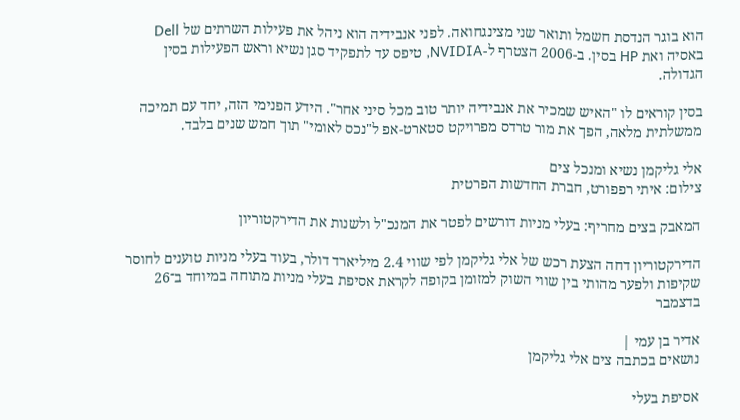הוא בוגר הנדסת חשמל ותואר שני מצינגחואה. לפני אנבידיה הוא ניהל את פעילות השרתים של Dell באסיה ואת HP בסין. ב-2006 הצטרף ל-NVIDIA, טיפס עד לתפקיד סגן נשיא וראש הפעילות בסין הגדולה.

בסין קוראים לו "האיש שמכיר את אנבידיה יותר טוב מכל סיני אחר". הידע הפנימי הזה, יחד עם תמיכה ממשלתית מלאה, הפך את מור טרדס מפרויקט סטארט-אפ ל"נכס לאומי" תוך חמש שנים בלבד.

אלי גליקמן נשיא ומנכל צים
צילום: איתי רפפורט, חברת החדשות הפרטית

המאבק בצים מחריף: בעלי מניות דורשים לפטר את המנכ"ל ולשנות את הדירקטוריון

הדירקטוריון דחה הצעת רכש של אלי גליקמן לפי שווי 2.4 מיליארד דולר, בעוד בעלי מניות טוענים לחוסר שקיפות ולפער מהותי בין שווי השוק למזומן בקופה לקראת אסיפת בעלי מניות מתוחה במיוחד ב־26 בדצמבר

אדיר בן עמי |
נושאים בכתבה צים אלי גליקמן

אסיפת בעלי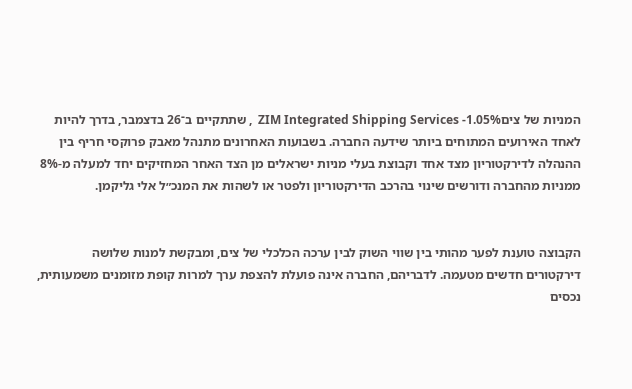המניות של ציםZIM Integrated Shipping Services -1.05%  , שתתקיים ב־26 בדצמבר, בדרך להיות לאחד האירועים המתוחים ביותר שידעה החברה. בשבועות האחרונים מתנהל מאבק פרוקסי חריף בין ההנהלה לדירקטוריון מצד אחד וקבוצת בעלי מניות ישראלים מן הצד האחר המחזיקים יחד למעלה מ-8% ממניות מהחברה ודורשים שינוי בהרכב הדירקטוריון ולפטר או לשהות את המנכ״ל אלי גליקמן.


הקבוצה טוענת לפער מהותי בין שווי השוק לבין ערכה הכלכלי של צים, ומבקשת למנות שלושה דירקטורים חדשים מטעמה. לדבריהם, החברה אינה פועלת להצפת ערך למרות קופת מזומנים משמעותית, נכסים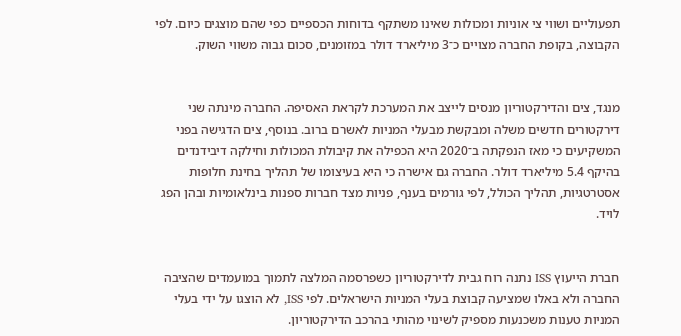תפעוליים ושווי צי אוניות ומכולות שאינו משתקף בדוחות הכספיים כפי שהם מוצגים כיום. לפי הקבוצה, בקופת החברה מצויים כ־3 מיליארד דולר במזומנים, סכום גבוה משווי השוק.


מנגד, צים והדירקטוריון מנסים לייצב את המערכת לקראת האסיפה. החברה מינתה שני דירקטורים חדשים משלה ומבקשת מבעלי המניות לאשרם ברוב. בנוסף, צים הדגישה בפני המשקיעים כי מאז הנפקתה ב־2020 היא הכפילה את קיבולת המכולות וחילקה דיבידנדים בהיקף 5.4 מיליארד דולר. החברה גם אישרה כי היא בעיצומו של תהליך בחינת חלופות אסטרטגיות, תהליך הכולל, לפי גורמים בענף, פניות מצד חברות ספנות בינלאומיות ובהן הפג לויד.


חברת הייעוץ ISS נתנה רוח גבית לדירקטוריון כשפרסמה המלצה לתמוך במועמדים שהציבה החברה ולא באלו שמציעה קבוצת בעלי המניות הישראלים. לפי ISS, לא הוצגו על ידי בעלי המניות טענות משכנעות מספיק לשינוי מהותי בהרכב הדירקטוריון.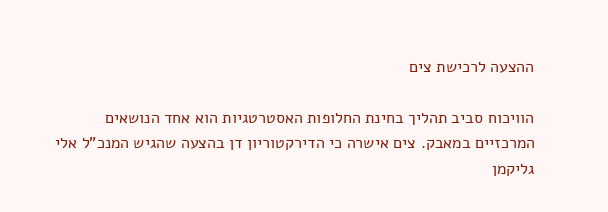ההצעה לרכישת צים

הוויכוח סביב תהליך בחינת החלופות האסטרטגיות הוא אחד הנושאים המרכזיים במאבק. צים אישרה כי הדירקטוריון דן בהצעה שהגיש המנכ"ל אלי גליקמן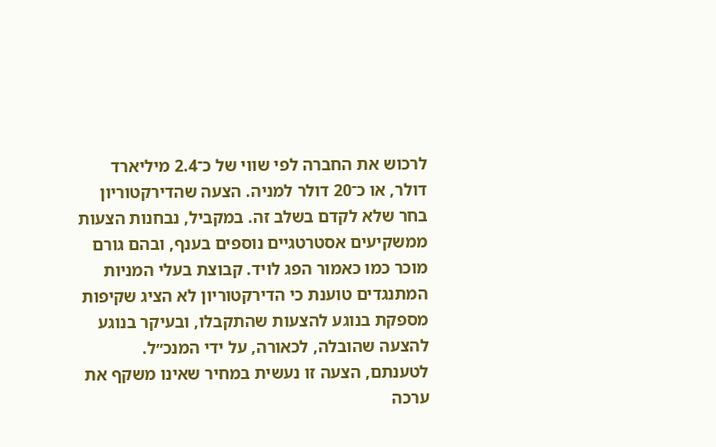לרכוש את החברה לפי שווי של כ־2.4 מיליארד דולר, או כ־20 דולר למניה. הצעה שהדירקטוריון בחר שלא לקדם בשלב זה. במקביל, נבחנות הצעות ממשקיעים אסטרטגיים נוספים בענף, ובהם גורם מוכר כמו כאמור הפג לויד. קבוצת בעלי המניות המתנגדים טוענת כי הדירקטוריון לא הציג שקיפות מספקת בנוגע להצעות שהתקבלו, ובעיקר בנוגע להצעה שהובלה, לכאורה, על ידי המנכ״ל. לטענתם, הצעה זו נעשית במחיר שאינו משקף את ערכה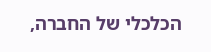הכלכלי של החברה,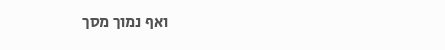ואף נמוך מסך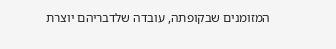המזומנים שבקופתה, עובדה שלדבריהם יוצרת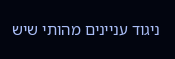ניגוד עניינים מהותי שיש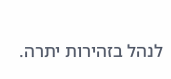לנהל בזהירות יתרה.